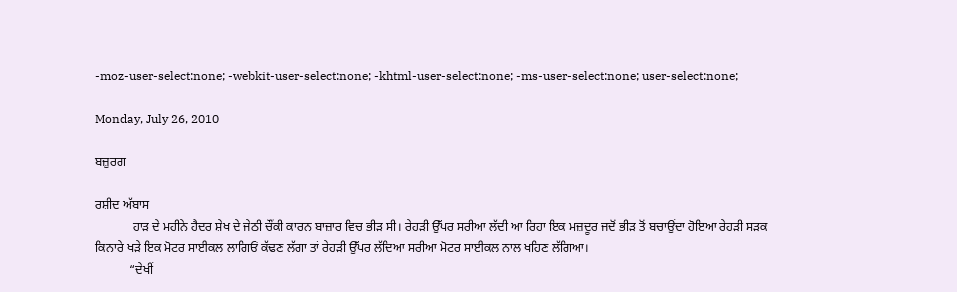-moz-user-select:none; -webkit-user-select:none; -khtml-user-select:none; -ms-user-select:none; user-select:none;

Monday, July 26, 2010

ਬਜ਼ੁਰਗ

ਰਸ਼ੀਦ ਅੱਬਾਸ
            ਹਾਡ਼ ਦੇ ਮਹੀਨੇ ਹੈਦਰ ਸ਼ੇਖ ਦੇ ਜੇਠੀ ਚੌਂਕੀ ਕਾਰਨ ਬਾਜ਼ਾਰ ਵਿਚ ਭੀਡ਼ ਸੀ। ਰੇਹਡ਼ੀ ਉੱਪਰ ਸਰੀਆ ਲੱਦੀ ਆ ਰਿਹਾ ਇਕ ਮਜ਼ਦੂਰ ਜਦੋਂ ਭੀਡ਼ ਤੋਂ ਬਚਾਉਂਦਾ ਹੋਇਆ ਰੇਹਡ਼ੀ ਸਡ਼ਕ ਕਿਨਾਰੇ ਖਡ਼ੇ ਇਕ ਮੋਟਰ ਸਾਈਕਲ ਲਾਗਿਓਂ ਕੱਢਣ ਲੱਗਾ ਤਾਂ ਰੇਹਡ਼ੀ ਉੱਪਰ ਲੱਦਿਆ ਸਰੀਆ ਮੋਟਰ ਸਾਈਕਲ ਨਾਲ ਖਹਿਣ ਲੱਗਿਆ।
           “ਦੇਖੀਂ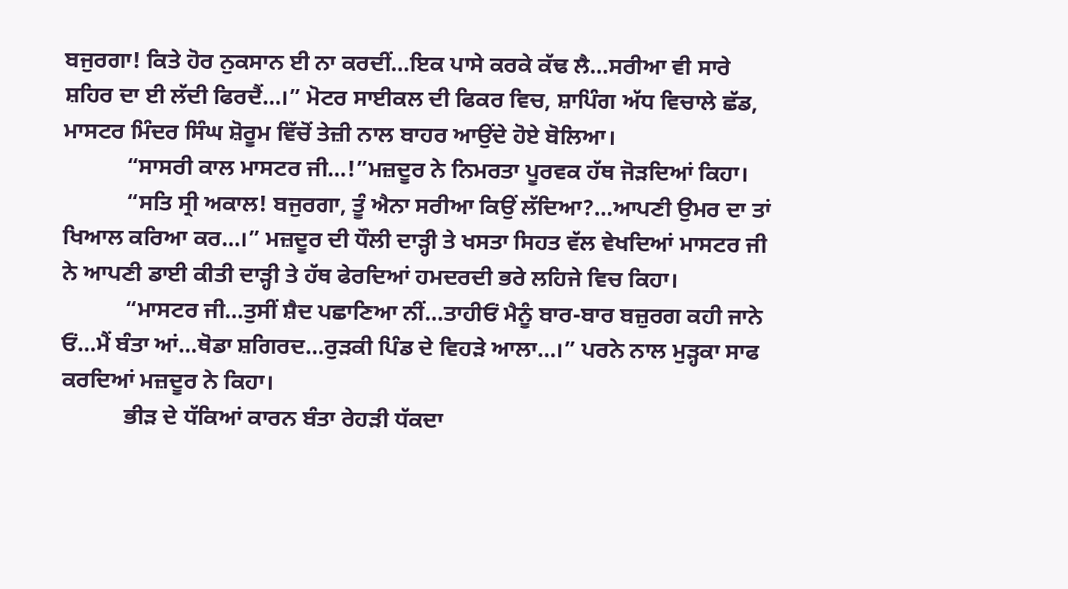ਬਜੁਰਗਾ! ਕਿਤੇ ਹੋਰ ਨੁਕਸਾਨ ਈ ਨਾ ਕਰਦੀਂ…ਇਕ ਪਾਸੇ ਕਰਕੇ ਕੱਢ ਲੈ…ਸਰੀਆ ਵੀ ਸਾਰੇ ਸ਼ਹਿਰ ਦਾ ਈ ਲੱਦੀ ਫਿਰਦੈਂ…।” ਮੋਟਰ ਸਾਈਕਲ ਦੀ ਫਿਕਰ ਵਿਚ, ਸ਼ਾਪਿੰਗ ਅੱਧ ਵਿਚਾਲੇ ਛੱਡ, ਮਾਸਟਰ ਮਿੰਦਰ ਸਿੰਘ ਸ਼ੋਰੂਮ ਵਿੱਚੋਂ ਤੇਜ਼ੀ ਨਾਲ ਬਾਹਰ ਆਉਂਦੇ ਹੋਏ ਬੋਲਿਆ।
           “ਸਾਸਰੀ ਕਾਲ ਮਾਸਟਰ ਜੀ…!”ਮਜ਼ਦੂਰ ਨੇ ਨਿਮਰਤਾ ਪੂਰਵਕ ਹੱਥ ਜੋਡ਼ਦਿਆਂ ਕਿਹਾ।
           “ਸਤਿ ਸ੍ਰੀ ਅਕਾਲ! ਬਜੁਰਗਾ, ਤੂੰ ਐਨਾ ਸਰੀਆ ਕਿਉਂ ਲੱਦਿਆ?…ਆਪਣੀ ਉਮਰ ਦਾ ਤਾਂ ਖਿਆਲ ਕਰਿਆ ਕਰ…।” ਮਜ਼ਦੂਰ ਦੀ ਧੌਲੀ ਦਾਡ਼੍ਹੀ ਤੇ ਖਸਤਾ ਸਿਹਤ ਵੱਲ ਵੇਖਦਿਆਂ ਮਾਸਟਰ ਜੀ ਨੇ ਆਪਣੀ ਡਾਈ ਕੀਤੀ ਦਾਡ਼੍ਹੀ ਤੇ ਹੱਥ ਫੇਰਦਿਆਂ ਹਮਦਰਦੀ ਭਰੇ ਲਹਿਜੇ ਵਿਚ ਕਿਹਾ।
           “ਮਾਸਟਰ ਜੀ…ਤੁਸੀਂ ਸ਼ੈਦ ਪਛਾਣਿਆ ਨੀਂ…ਤਾਹੀਓਂ ਮੈਨੂੰ ਬਾਰ-ਬਾਰ ਬਜ਼ੁਰਗ ਕਹੀ ਜਾਨੇ ਓਂ…ਮੈਂ ਬੰਤਾ ਆਂ…ਥੋਡਾ ਸ਼ਗਿਰਦ…ਰੁਡ਼ਕੀ ਪਿੰਡ ਦੇ ਵਿਹਡ਼ੇ ਆਲਾ…।” ਪਰਨੇ ਨਾਲ ਮੁਡ਼੍ਹਕਾ ਸਾਫ ਕਰਦਿਆਂ ਮਜ਼ਦੂਰ ਨੇ ਕਿਹਾ।
           ਭੀਡ਼ ਦੇ ਧੱਕਿਆਂ ਕਾਰਨ ਬੰਤਾ ਰੇਹਡ਼ੀ ਧੱਕਦਾ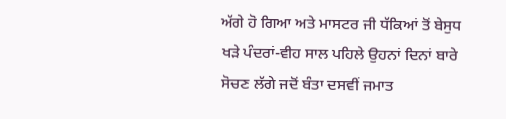ਅੱਗੇ ਹੋ ਗਿਆ ਅਤੇ ਮਾਸਟਰ ਜੀ ਧੱਕਿਆਂ ਤੋਂ ਬੇਸੁਧ ਖਡ਼ੇ ਪੰਦਰਾਂ-ਵੀਹ ਸਾਲ ਪਹਿਲੇ ਉਹਨਾਂ ਦਿਨਾਂ ਬਾਰੇ ਸੋਚਣ ਲੱਗੇ ਜਦੋਂ ਬੰਤਾ ਦਸਵੀਂ ਜਮਾਤ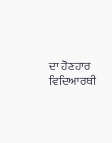ਦਾ ਹੋਣਹਾਰ ਵਿਦਿਆਰਥੀ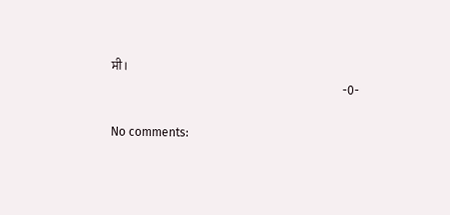ਸੀ।
                                                                             -0-

No comments: